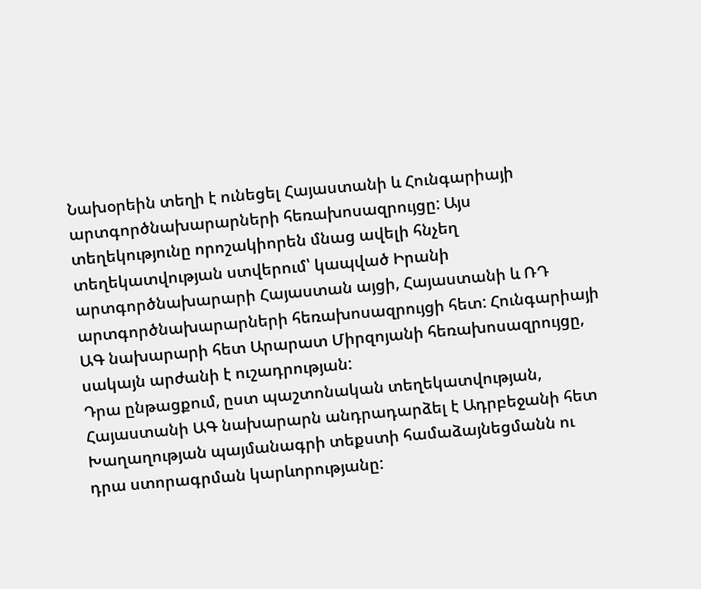Նախօրեին տեղի է ունեցել Հայաստանի և Հունգարիայի արտգործնախարարների հեռախոսազրույցը: Այս տեղեկությունը որոշակիորեն մնաց ավելի հնչեղ տեղեկատվության ստվերում՝ կապված Իրանի արտգործնախարարի Հայաստան այցի, Հայաստանի և ՌԴ արտգործնախարարների հեռախոսազրույցի հետ: Հունգարիայի ԱԳ նախարարի հետ Արարատ Միրզոյանի հեռախոսազրույցը, սակայն արժանի է ուշադրության:
Դրա ընթացքում, ըստ պաշտոնական տեղեկատվության, Հայաստանի ԱԳ նախարարն անդրադարձել է Ադրբեջանի հետ Խաղաղության պայմանագրի տեքստի համաձայնեցմանն ու դրա ստորագրման կարևորությանը: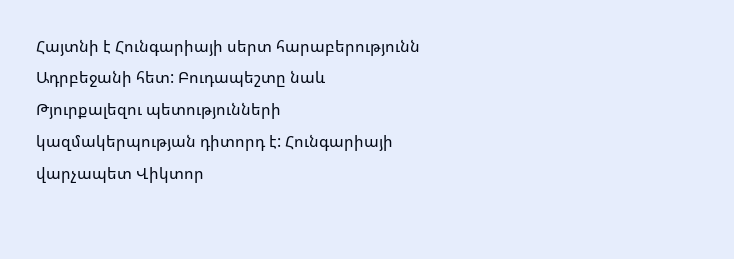Հայտնի է Հունգարիայի սերտ հարաբերությունն Ադրբեջանի հետ: Բուդապեշտը նաև Թյուրքալեզու պետությունների կազմակերպության դիտորդ է: Հունգարիայի վարչապետ Վիկտոր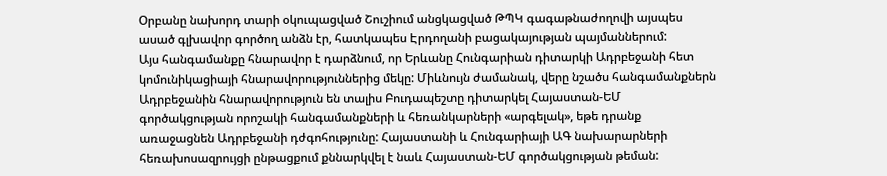Օրբանը նախորդ տարի օկուպացված Շուշիում անցկացված ԹՊԿ գագաթնաժողովի այսպես ասած գլխավոր գործող անձն էր, հատկապես Էրդողանի բացակայության պայմաններում:
Այս հանգամանքը հնարավոր է դարձնում, որ Երևանը Հունգարիան դիտարկի Ադրբեջանի հետ կոմունիկացիայի հնարավորություններից մեկը: Միևնույն ժամանակ, վերը նշածս հանգամանքներն Ադրբեջանին հնարավորություն են տալիս Բուդապեշտը դիտարկել Հայաստան-ԵՄ գործակցության որոշակի հանգամանքների և հեռանկարների «արգելակ», եթե դրանք առաջացնեն Ադրբեջանի դժգոհությունը: Հայաստանի և Հունգարիայի ԱԳ նախարարների հեռախոսազրույցի ընթացքում քննարկվել է նաև Հայաստան-ԵՄ գործակցության թեման: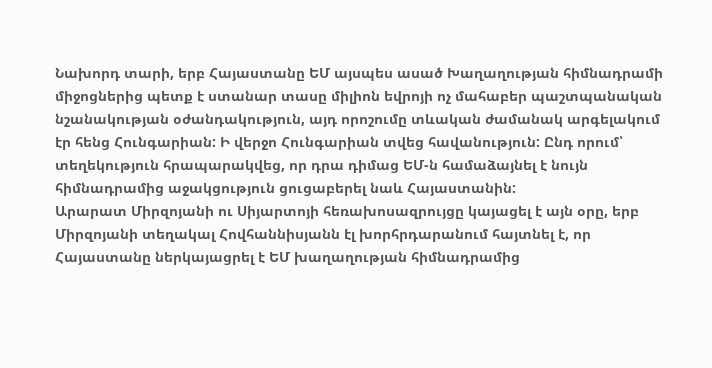Նախորդ տարի, երբ Հայաստանը ԵՄ այսպես ասած Խաղաղության հիմնադրամի միջոցներից պետք է ստանար տասը միլիոն եվրոյի ոչ մահաբեր պաշտպանական նշանակության օժանդակություն, այդ որոշումը տևական ժամանակ արգելակում էր հենց Հունգարիան: Ի վերջո Հունգարիան տվեց հավանություն: Ընդ որում՝ տեղեկություն հրապարակվեց, որ դրա դիմաց ԵՄ-ն համաձայնել է նույն հիմնադրամից աջակցություն ցուցաբերել նաև Հայաստանին:
Արարատ Միրզոյանի ու Սիյարտոյի հեռախոսազրույցը կայացել է այն օրը, երբ Միրզոյանի տեղակալ Հովհաննիսյանն էլ խորհրդարանում հայտնել է, որ Հայաստանը ներկայացրել է ԵՄ խաղաղության հիմնադրամից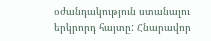օժանդակություն ստանալու երկրորդ հայտը: Հնարավոր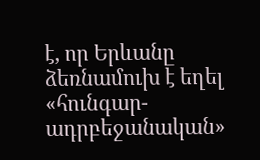է, որ Երևանը ձեռնամուխ է եղել «հունգար-ադրբեջանական»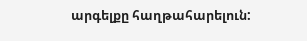արգելքը հաղթահարելուն: